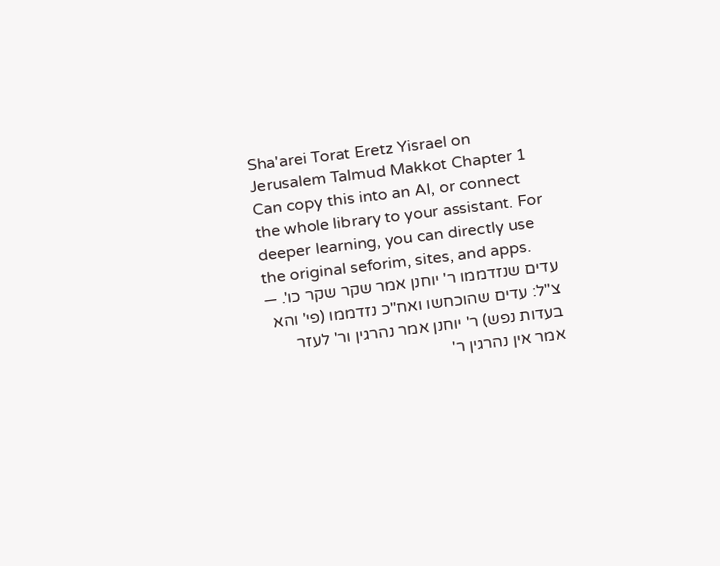Sha'arei Torat Eretz Yisrael on Jerusalem Talmud Makkot Chapter 1
Can copy this into an AI, or connect the whole library to your assistant. For deeper learning, you can directly use the original seforim, sites, and apps.
עדים שנזדממו ר' יוחנן אמר שקר שקר כו'. — צ"ל: עדים שהוכחשו ואח"כ נזדממו (פי' והא בעדות נפש) ר' יוחנן אמר נהרגין ור' לעזר אמר אין נהרגין ר'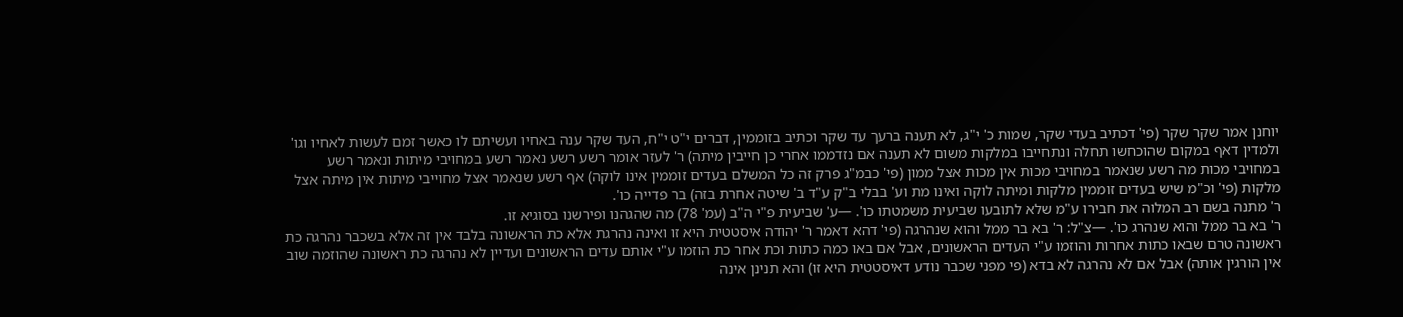יוחנן אמר שקר שקר (פי' דכתיב בעדי שקר, שמות כ' י"ג, לא תענה ברעך עד שקר וכתיב בזוממין, דברים י"ט י"ח, העד שקר ענה באחיו ועשיתם לו כאשר זמם לעשות לאחיו וגו' ולמדין דאף במקום שהוכחשו תחלה ונתחייבו במלקות משום לא תענה אם נזדממו אחרי כן חייבין מיתה) ר' לעזר אומר רשע רשע נאמר רשע במחויבי מיתות ונאמר רשע במחויבי מכות מה רשע שנאמר במחויבי מכות אין מכות אצל ממון (פי' כבמ"ג פרק זה כל המשלם בעדים זוממין אינו לוקה) אף רשע שנאמר אצל מחוייבי מיתות אין מיתה אצל מלקות (פי' וכ"מ שיש בעדים זוממין מלקות ומיתה לוקה ואינו מת וע' בבלי ב"ק ע"ד ב' שיטה אחרת בזה) בר פדייה כו'.
ר' מתנה בשם רב המלוה את חבירו ע"מ שלא לתובעו שביעית משמטתו כו'. —ע' שביעית פ"י ה"ב (עמ' 78) מה שהגהנו ופירשנו בסוגיא זו.
ר' בא בר ממל והוא שנהרג כו'. —צ"ל: ר' בא בר ממל והוא שנהרגה (פי' דהא דאמר ר' יהודה איסטטית היא זו ואינה נהרגת אלא כת הראשונה בלבד אין זה אלא בשכבר נהרגה כת ראשונה טרם שבאו כתות אחרות והוזמו ע"י העדים הראשונים, אבל אם באו כמה כתות וכת אחר כת הוזמו ע"י אותם עדים הראשונים ועדיין לא נהרגה כת ראשונה שהוזמה שוב אין הורגין אותה) אבל אם לא נהרגה לא בדא (פי מפני שכבר נודע דאיסטטית היא זו) והא תנינן אינה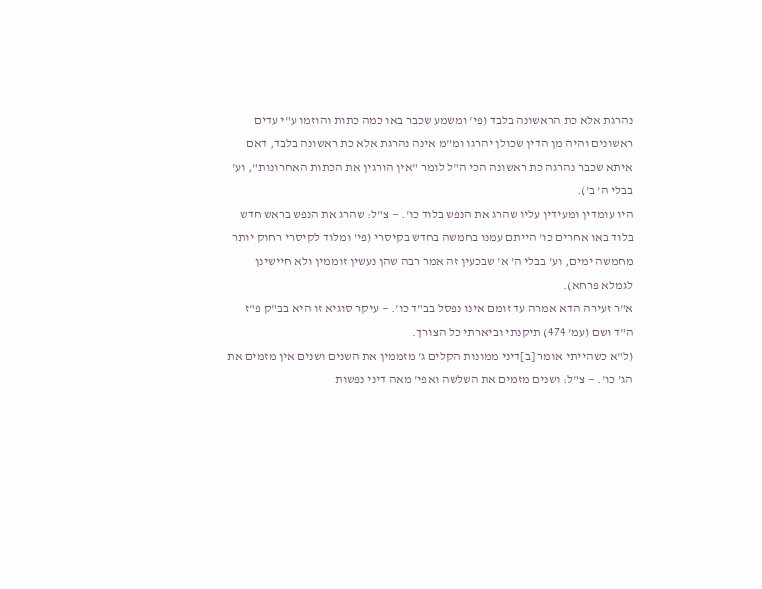נהרגת אלא כת הראשונה בלבד (פי' ומשמע שכבר באו כמה כתות והוזמו ע"י עדים ראשונים והיה מן הדין שכולן יהרגו ומ"מ אינה נהרגת אלא כת ראשונה בלבד, דאם איתא שכבר נהרגה כת ראשונה הכי ה"ל לומר "אין הורגין את הכתות האחרונות", וע' בבלי ה' ב').
היו עומדין ומעידין עליו שהרג את הנפש בלוד כו'. — צ"ל: שהרג את הנפש בראש חדש בלוד באו אחרים כו' הייתם עמנו בחמשה בחדש בקיסרי (פי' ומלוד לקיסרי רחוק יותר מחמשה ימים, וע' בבלי ה' א' שבכעין זה אמר רבה שהן נעשין זוממין ולא חיישינן לגמלא פרחא).
א"ר זעירה הדא אמרה עד זומם אינו נפסל בב"ד כו'. — עיקר סוגיא זו היא בב"ק פ"ז ה"ד ושם (עמ' 474) תיקנתי וביארתי כל הצורך.
(ל"א כשהייתי אומר [ב]דיני ממונות הקלים ג' מזממין את השנים ושנים אין מזמים את הג' כו'. — צ"ל: ושנים מזמים את השלשה ואפי' מאה דיני נפשות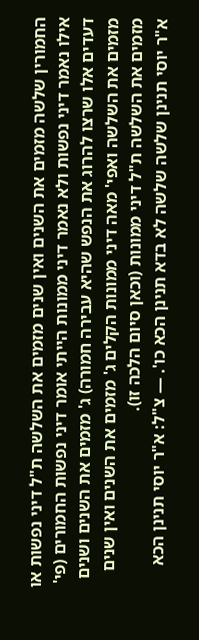החמורין שלשה מזמים את השנים ואין שנים מזמים את השלשה ת"ל דיני נפשות או אילו נאמר דיני נפשות ולא נאמר דיני ממונות הייתי אומר דיני נפשות החמורים (פי' דעדים אלו שרצו להרוג את הנפש שהיא עבירה חמורה) ג' מזמים את השנים ושנים מזמים את השלשה ואפי' מאה דיני ממונות הקלים ג' מזמים את השנים ואין שנים מזמים את השלשה ת"ל דיני ממונות (וכאן סיום הלכה זו).
א"ר יוסי תנינן שלשה שלשה לא בדא תנינן הכא כו'. — צ"ל: א"ר יוסי תנינן הכא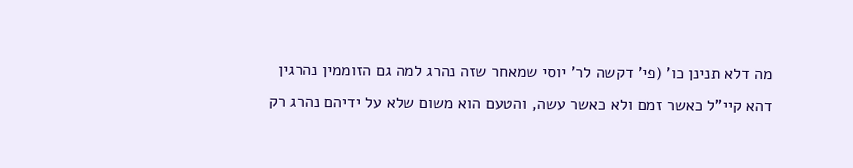מה דלא תנינן כו' (פי' דקשה לר' יוסי שמאחר שזה נהרג למה גם הזוממין נהרגין דהא קיי"ל כאשר זמם ולא כאשר עשה, והטעם הוא משום שלא על ידיהם נהרג רק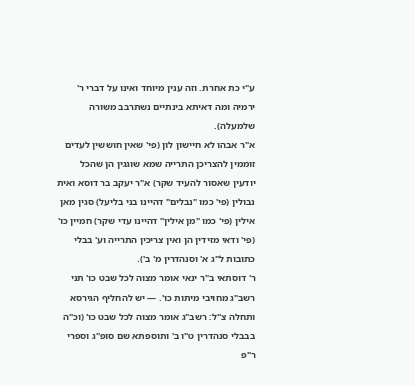ע"י כת אחרת. וזה ענין מיוחד ואינו על דברי ר' ירמיה ומה דאיתא בינתיים נשתרבב משורה שלמעלה).
א"ר אבהו לא חיישון לון (פי' שאין חוששין לעדים זוממין להצריכן התרייה שמא שוגגין הן שהכל יודעין שאסור להעיד שקר) א"ר יעקב בר דוסא ואית נבולין (פי' כמו "נבלים" דהיינו בני בליעל) סגין מאן אילין (פי' כמו "מן אילין" דהיינו עדי שקר) חמיין כו' (פי' ודאי מזידין הן ואין צריכין התרייה וע' בבלי כתובות ל"ג א' וסנהדרין מ' ב').
ר' דוסתאי ב"ר ינאי אומר מצוה לכל שבט כו' תני רשב"ג מחויבי מיתות כו'. — יש להחליף הגירסא ותחלה צ"ל: רשב"ג אומר מצוה לכל שבט כו' (וכ"ה בבבלי סנהדרין ט"ו ב' ותוספתא שם סופ"ג וספרי ר"פ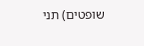שופטים) תני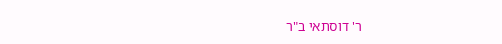ר' דוסתאי ב"ר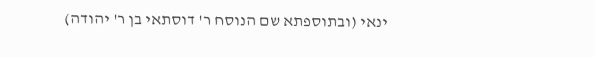ינאי (ובתוספתא שם הנוסח ר' דוסתאי בן ר' יהודה)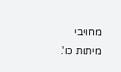מחויבי מיתות כו'.